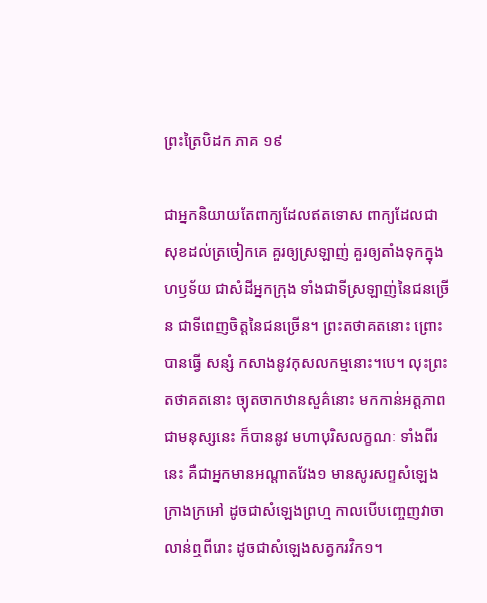ព្រះត្រៃបិដក ភាគ ១៩

ជាអ្នកនិយាយតែពាក្យដែលឥតទោស ពាក្យដែលជាសុខដល់ត្រចៀកគេ គួរឲ្យស្រឡាញ់ គួរឲ្យតាំងទុកក្នុងហឫទ័យ ជាសំដីអ្នកក្រុង ទាំងជាទីស្រឡាញ់នៃជនច្រើន ជាទីពេញចិត្តនៃជនច្រើន។ ព្រះតថាគតនោះ ព្រោះបានធ្វើ សន្សំ កសាងនូវកុសលកម្មនោះ។បេ។ លុះព្រះតថាគតនោះ ច្យុតចាកឋានសួគ៌នោះ មកកាន់អត្តភាពជាមនុស្សនេះ ក៏បាននូវ មហាបុរិសលក្ខណៈ ទាំងពីរនេះ គឺជាអ្នកមានអណ្តាតវែង១ មានសូរសព្ទសំឡេងក្រាងក្រអៅ ដូចជាសំឡេងព្រហ្ម កាលបើបញ្ចេញវាចា លាន់ឮពីរោះ ដូចជាសំឡេងសត្វករវិក១។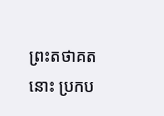ព្រះតថាគតនោះ ប្រកប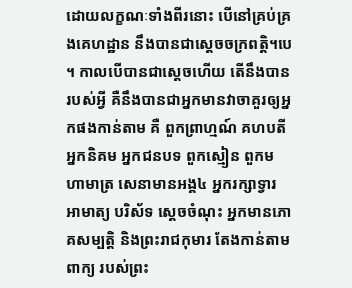ដោយលក្ខណៈទាំងពីរនោះ បើនៅគ្រប់គ្រងគេហដ្ឋាន នឹងបានជាស្តេចចក្រពត្តិ។បេ។ កាលបើបានជាស្តេចហើយ តើនឹងបានរបស់អ្វី គឺនឹងបានជាអ្នកមានវាចាគួរឲ្យអ្នកផងកាន់តាម គឺ ពួកព្រាហ្មណ៍ គហបតី អ្នកនិគម អ្នកជនបទ ពួកស្មៀន ពួកមហាមាត្រ សេនាមានអង្គ៤ អ្នករក្សាទ្វារ អាមាត្យ បរិស័ទ ស្តេចចំណុះ អ្នកមានភោគសម្បត្តិ និងព្រះរាជកុមារ តែងកាន់តាមពាក្យ របស់ព្រះ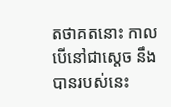តថាគតនោះ កាលបើនៅជាស្តេច នឹងបានរបស់នេះ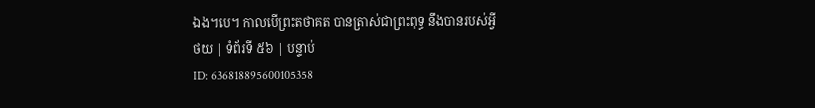ឯង។បេ។ កាលបើព្រះតថាគត បានត្រាស់ជាព្រះពុទ្ធ នឹងបានរបស់អ្វី
ថយ | ទំព័រទី ៥៦ | បន្ទាប់
ID: 636818895600105358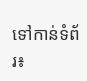ទៅកាន់ទំព័រ៖